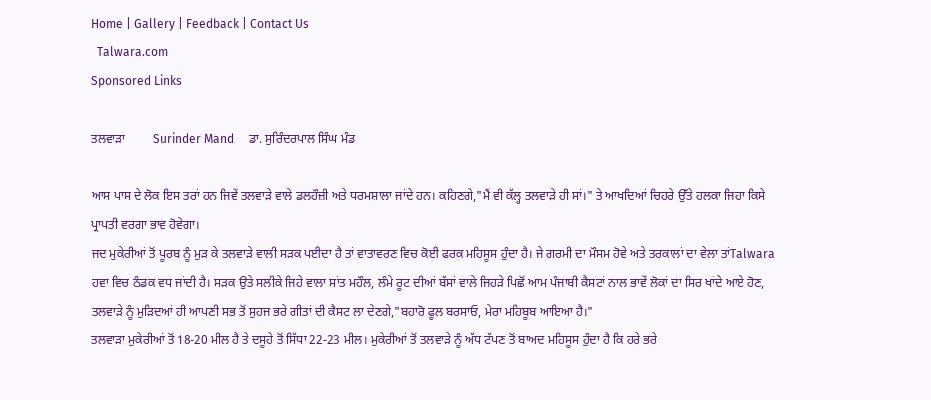Home | Gallery | Feedback | Contact Us
  Talwara.com
Sponsored Links

ਤਲਵਾੜਾ         Surinder Mand     ਡਾ. ਸੁਰਿੰਦਰਪਾਲ ਸਿੰਘ ਮੰਡ

ਆਸ ਪਾਸ ਦੇ ਲੋਕ ਇਸ ਤਰਾਂ ਹਨ ਜਿਵੇਂ ਤਲਵਾੜੇ ਵਾਲੇ ਡਲਹੌਜ਼ੀ ਅਤੇ ਧਰਮਸ਼ਾਲਾ ਜਾਂਦੇ ਹਨ। ਕਹਿਣਗੇ,"ਮੈਂ ਵੀ ਕੱਲ੍ਹ ਤਲਵਾੜੇ ਹੀ ਸਾਂ।" ਤੇ ਆਖਦਿਆਂ ਚਿਹਰੇ ਉੱਤੇ ਹਲਕਾ ਜਿਹਾ ਕਿਸੇ ਪ੍ਰਾਪਤੀ ਵਰਗਾ ਭਾਵ ਹੋਵੇਗਾ।
ਜਦ ਮੁਕੇਰੀਆਂ ਤੋਂ ਪੂਰਬ ਨੂੰ ਮੁੜ ਕੇ ਤਲਵਾੜੇ ਵਾਲੀ ਸੜਕ ਪਈਦਾ ਹੈ ਤਾਂ ਵਾਤਾਵਰਣ ਵਿਚ ਕੋਈ ਫਰਕ ਮਹਿਸੂਸ ਹੁੰਦਾ ਹੈ। ਜੇ ਗਰਮੀ ਦਾ ਮੌਸਮ ਹੋਵੇ ਅਤੇ ਤਰਕਾਲਾਂ ਦਾ ਵੇਲਾ ਤਾਂTalwara ਹਵਾ ਵਿਚ ਠੰਡਕ ਵਧ ਜਾਂਦੀ ਹੈ। ਸੜਕ ਉਤੇ ਸਲੀਕੇ ਜਿਹੇ ਵਾਲਾ ਸਾਂਤ ਮਹੌਲ, ਲੰਮੇ ਰੂਟ ਦੀਆਂ ਬੱਸਾਂ ਵਾਲੇ ਜਿਹੜੇ ਪਿਛੋਂ ਆਮ ਪੰਜਾਬੀ ਕੈਸਟਾਂ ਨਾਲ ਭਾਵੇਂ ਲੋਕਾਂ ਦਾ ਸਿਰ ਖਾਂਦੇ ਆਏ ਹੋਣ, ਤਲਵਾੜੇ ਨੂੰ ਮੁੜਿਦਆਂ ਹੀ ਆਪਣੀ ਸਭ ਤੋਂ ਸੁਹਜ ਭਰੇ ਗੀਤਾਂ ਦੀ ਕੈਸਟ ਲਾ ਦੇਣਗੇ,"ਬਹਾਰੋ ਫੂਲ ਬਰਸਾਓ, ਮੇਰਾ ਮਹਿਬੂਬ ਆਇਆ ਹੈ।"
ਤਲਵਾੜਾ ਮੁਕੇਰੀਆਂ ਤੋਂ 18-20 ਮੀਲ ਹੈ ਤੇ ਦਸੂਹੇ ਤੋਂ ਸਿੱਧਾ 22-23 ਮੀਲ। ਮੁਕੇਰੀਆਂ ਤੋਂ ਤਲਵਾੜੇ ਨੂੰ ਅੱਧ ਟੱਪਣ ਤੋਂ ਬਾਅਦ ਮਹਿਸੂਸ ਹੁੰਦਾ ਹੈ ਕਿ ਹਰੇ ਭਰੇ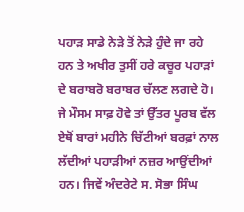ਪਹਾੜ ਸਾਡੇ ਨੇੜੇ ਤੋਂ ਨੇੜੇ ਹੁੰਦੇ ਜਾ ਰਹੇ ਹਨ ਤੇ ਅਖੀਰ ਤੁਸੀਂ ਹਰੇ ਕਚੂਰ ਪਹਾੜਾਂ ਦੇ ਬਰਾਬਰੋ ਬਰਾਬਰ ਚੱਲਣ ਲਗਦੇ ਹੋ। ਜੇ ਮੌਸਮ ਸਾਫ਼ ਹੋਵੇ ਤਾਂ ਉੱਤਰ ਪੂਰਬ ਵੱਲ ਏਥੋਂ ਬਾਰਾਂ ਮਹੀਨੇ ਚਿੱਟੀਆਂ ਬਰਫ਼ਾਂ ਨਾਲ ਲੱਦੀਆਂ ਪਹਾੜੀਆਂ ਨਜ਼ਰ ਆਉਂਦੀਆਂ ਹਨ। ਜਿਵੇਂ ਅੰਦਰੇਟੇ ਸ. ਸੋਭਾ ਸਿੰਘ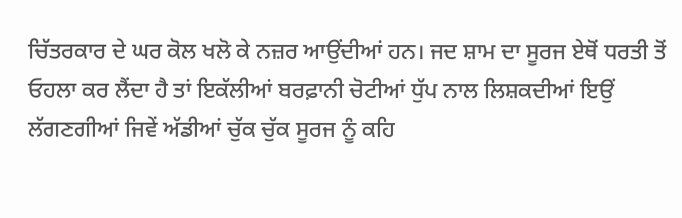ਚਿੱਤਰਕਾਰ ਦੇ ਘਰ ਕੋਲ ਖਲੋ ਕੇ ਨਜ਼ਰ ਆਉਂਦੀਆਂ ਹਨ। ਜਦ ਸ਼ਾਮ ਦਾ ਸੂਰਜ ਏਥੋਂ ਧਰਤੀ ਤੋਂ ਓਹਲਾ ਕਰ ਲੈਂਦਾ ਹੈ ਤਾਂ ਇਕੱਲੀਆਂ ਬਰਫ਼ਾਨੀ ਚੋਟੀਆਂ ਧੁੱਪ ਨਾਲ ਲਿਸ਼ਕਦੀਆਂ ਇਉਂ ਲੱਗਣਗੀਆਂ ਜਿਵੇਂ ਅੱਡੀਆਂ ਚੁੱਕ ਚੁੱਕ ਸੂਰਜ ਨੂੰ ਕਹਿ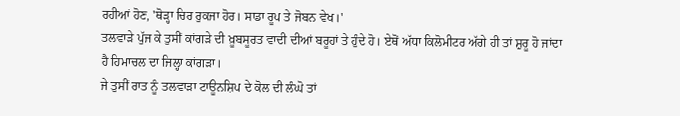ਰਹੀਆਂ ਹੋਣ, 'ਥੋੜ੍ਹਾ ਚਿਰ ਰੁਕਜਾ ਹੋਰ। ਸਾਡਾ ਰੂਪ ਤੇ ਜੋਬਨ ਵੇਖ।'
ਤਲਵਾੜੇ ਪੁੱਜ ਕੇ ਤੁਸੀਂ ਕਾਂਗੜੇ ਦੀ ਖ਼ੂਬਸੂਰਤ ਵਾਦੀ ਦੀਆਂ ਬਰੂਹਾਂ ਤੇ ਹੁੰਦੇ ਹੋ। ਏਥੋਂ ਅੱਧਾ ਕਿਲੋਮੀਟਰ ਅੱਗੇ ਹੀ ਤਾਂ ਸ਼ੁਰੂ ਹੋ ਜਾਂਦਾ ਹੈ ਹਿਮਾਚਲ ਦਾ ਜਿਲ੍ਹਾ ਕਾਂਗੜਾ।
ਜੇ ਤੁਸੀਂ ਰਾਤ ਨੂੰ ਤਲਵਾੜਾ ਟਾਊਨਸ਼ਿਪ ਦੇ ਕੋਲ ਦੀ ਲੰਘੋ ਤਾਂ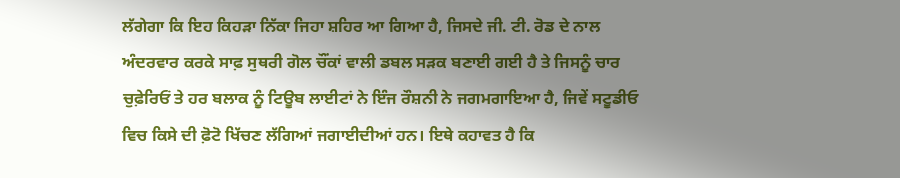ਲੱਗੇਗਾ ਕਿ ਇਹ ਕਿਹੜਾ ਨਿੱਕਾ ਜਿਹਾ ਸ਼ਹਿਰ ਆ ਗਿਆ ਹੈ, ਜਿਸਦੇ ਜੀ. ਟੀ. ਰੋਡ ਦੇ ਨਾਲ ਅੰਦਰਵਾਰ ਕਰਕੇ ਸਾਫ਼ ਸੁਥਰੀ ਗੋਲ ਚੌਂਕਾਂ ਵਾਲੀ ਡਬਲ ਸੜਕ ਬਣਾਈ ਗਈ ਹੈ ਤੇ ਜਿਸਨੂੰ ਚਾਰ ਚੁਫ਼ੇਰਿਓਂ ਤੇ ਹਰ ਬਲਾਕ ਨੂੰ ਟਿਊਬ ਲਾਈਟਾਂ ਨੇ ਇੰਜ ਰੌਸ਼ਨੀ ਨੇ ਜਗਮਗਾਇਆ ਹੈ, ਜਿਵੇਂ ਸਟੂਡੀਓ ਵਿਚ ਕਿਸੇ ਦੀ ਫ਼ੋਟੋ ਖਿੱਚਣ ਲੱਗਿਆਂ ਜਗਾਈਦੀਆਂ ਹਨ। ਇਥੇ ਕਹਾਵਤ ਹੈ ਕਿ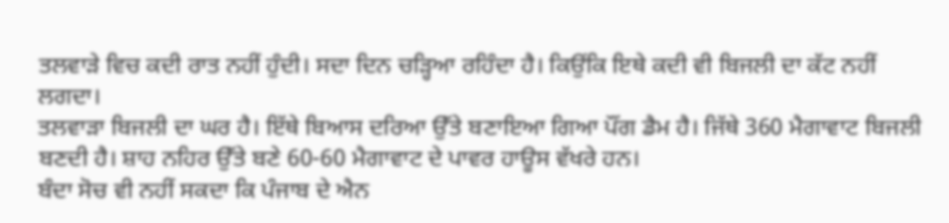ਤਲਵਾੜੇ ਵਿਚ ਕਦੀ ਰਾਤ ਨਹੀਂ ਹੁੰਦੀ। ਸਦਾ ਦਿਨ ਚੜ੍ਹਿਆ ਰਹਿੰਦਾ ਹੈ। ਕਿਉਂਕਿ ਇਥੇ ਕਦੀ ਵੀ ਬਿਜਲੀ ਦਾ ਕੱਟ ਨਹੀਂ ਲਗਦਾ।
ਤਲਵਾੜਾ ਬਿਜਲੀ ਦਾ ਘਰ ਹੈ। ਇੱਥੇ ਬਿਆਸ ਦਰਿਆ ਉੱਤੇ ਬਣਾਇਆ ਗਿਆ ਪੌਂਗ ਡੈਮ ਹੈ। ਜਿੱਥੇ 360 ਮੈਗਾਵਾਟ ਬਿਜਲੀ ਬਣਦੀ ਹੈ। ਸ਼ਾਹ ਨਹਿਰ ਉੱਤੇ ਬਣੇ 60-60 ਮੈਗਾਵਾਟ ਦੇ ਪਾਵਰ ਹਾਊਸ ਵੱਖਰੇ ਹਨ।
ਬੰਦਾ ਸੋਚ ਵੀ ਨਹੀਂ ਸਕਦਾ ਕਿ ਪੰਜਾਬ ਦੇ ਐਨ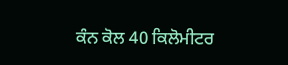ਕੰਨ ਕੋਲ 40 ਕਿਲੋਮੀਟਰ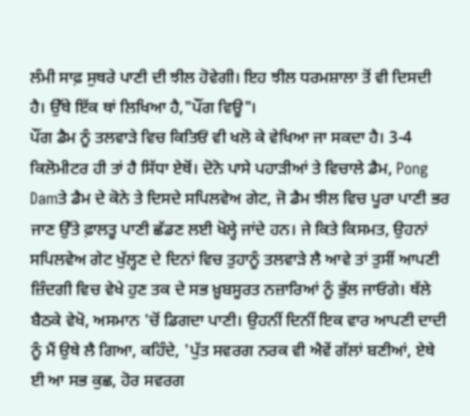ਲੰਮੀ ਸਾਫ਼ ਸੁਥਰੇ ਪਾਣੀ ਦੀ ਝੀਲ ਹੋਵੇਗੀ। ਇਹ ਝੀਲ ਧਰਮਸ਼ਾਲਾ ਤੋਂ ਵੀ ਦਿਸਦੀ ਹੈ। ਉੱਥੇ ਇੱਕ ਥਾਂ ਲਿਖਿਆ ਹੈ,"ਪੌਂਗ ਵਿਊ"।
ਪੌਂਗ ਡੈਮ ਨੂੰ ਤਲਵਾੜੇ ਵਿਚ ਕਿਤਿਓਂ ਵੀ ਖਲੋ ਕੇ ਵੇਖਿਆ ਜਾ ਸਕਦਾ ਹੈ। 3-4 ਕਿਲੋਮੀਟਰ ਹੀ ਤਾਂ ਹੈ ਸਿੱਧਾ ਏਥੋਂ। ਦੋਨੋ ਪਾਸੇ ਪਹਾੜੀਆਂ ਤੇ ਵਿਚਾਲੇ ਡੈਮ, Pong Damਤੇ ਡੈਮ ਦੇ ਕੋਨੇ ਤੇ ਦਿਸਦੇ ਸਪਿਲਵੇਅ ਗੇਟ, ਜੋ ਡੈਮ ਝੀਲ ਵਿਚ ਪੂਰਾ ਪਾਣੀ ਭਰ ਜਾਣ ਉੱਤੇ ਫ਼ਾਲਤੂ ਪਾਣੀ ਛੱਡਣ ਲਈ ਖੋਲ੍ਹੇ ਜਾਂਦੇ ਹਨ। ਜੇ ਕਿਤੇ ਕਿਸਮਤ, ਉਹਨਾਂ ਸਪਿਲਵੇਅ ਗੇਟ ਖੁੱਲ੍ਹਣ ਦੇ ਦਿਨਾਂ ਵਿਚ ਤੁਹਾਨੂੰ ਤਲਵਾੜੇ ਲੈ ਆਵੇ ਤਾਂ ਤੁਸੀਂ ਆਪਣੀ ਜ਼ਿੰਦਗੀ ਵਿਚ ਵੇਖੇ ਹੁਣ ਤਕ ਦੇ ਸਭ ਖ਼ੂਬਸੂਰਤ ਨਜ਼ਾਰਿਆਂ ਨੂੰ ਭੁੱਲ ਜਾਓਗੇ। ਥੱਲੇ ਬੈਠਕੇ ਵੇਖੋ, ਅਸਮਾਨ 'ਚੋਂ ਡਿਗਦਾ ਪਾਣੀ। ਉਹਨੀਂ ਦਿਨੀਂ ਇਕ ਵਾਰ ਆਪਣੀ ਦਾਦੀ ਨੂੰ ਮੈਂ ਉਥੇ ਲੈ ਗਿਆ, ਕਹਿੰਦੇ, 'ਪੁੱਤ ਸਵਰਗ ਨਰਕ ਵੀ ਐਵੇਂ ਗੱਲਾਂ ਬਣੀਆਂ, ਏਥੇ ਈ ਆ ਸਭ ਕੁਛ, ਹੋਰ ਸਵਰਗ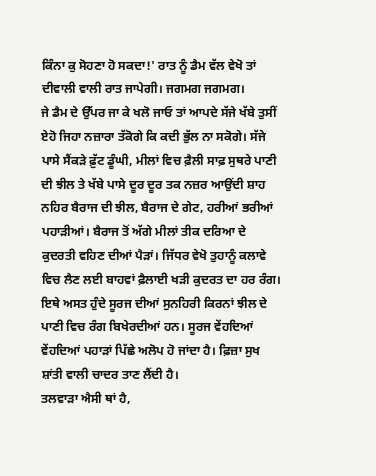ਕਿੰਨਾ ਕੁ ਸੋਹਣਾ ਹੋ ਸਕਦਾ!' ਰਾਤ ਨੂੰ ਡੈਮ ਵੱਲ ਵੇਖੋ ਤਾਂ ਦੀਵਾਲੀ ਵਾਲੀ ਰਾਤ ਜਾਪੇਗੀ। ਜਗਮਗ ਜਗਮਗ।
ਜੇ ਡੈਮ ਦੇ ਉੱਪਰ ਜਾ ਕੇ ਖਲੋ ਜਾਓ ਤਾਂ ਆਪਦੇ ਸੱਜੇ ਖੱਬੇ ਤੁਸੀਂ ਏਹੋ ਜਿਹਾ ਨਜ਼ਾਰਾ ਤੱਕੋਗੇ ਕਿ ਕਦੀ ਭੁੱਲ ਨਾ ਸਕੋਗੇ। ਸੱਜੇ ਪਾਸੇ ਸੈਂਕੜੇ ਫ਼ੁੱਟ ਡੂੰਘੀ, ਮੀਲਾਂ ਵਿਚ ਫ਼ੈਲੀ ਸਾਫ਼ ਸੁਥਰੇ ਪਾਣੀ ਦੀ ਝੀਲ ਤੇ ਖੱਬੇ ਪਾਸੇ ਦੂਰ ਦੂਰ ਤਕ ਨਜ਼ਰ ਆਉਂਦੀ ਸ਼ਾਹ ਨਹਿਰ ਬੈਰਾਜ ਦੀ ਝੀਲ, ਬੈਰਾਜ ਦੇ ਗੇਟ, ਹਰੀਆਂ ਭਰੀਆਂ ਪਹਾੜੀਆਂ। ਬੈਰਾਜ ਤੋਂ ਅੱਗੇ ਮੀਲਾਂ ਤੀਕ ਦਰਿਆ ਦੇ ਕੁਦਰਤੀ ਵਹਿਣ ਦੀਆਂ ਪੈੜਾਂ। ਜਿੱਧਰ ਵੇਖੋ ਤੁਹਾਨੂੰ ਕਲਾਵੇ ਵਿਚ ਲੈਣ ਲਈ ਬਾਹਵਾਂ ਫ਼ੈਲਾਈ ਖੜੀ ਕੁਦਰਤ ਦਾ ਹਰ ਰੰਗ।
ਇਥੇ ਅਸਤ ਹੁੰਦੇ ਸੂਰਜ ਦੀਆਂ ਸੁਨਹਿਰੀ ਕਿਰਨਾਂ ਝੀਲ ਦੇ ਪਾਣੀ ਵਿਚ ਰੰਗ ਬਿਖੇਰਦੀਆਂ ਹਨ। ਸੂਰਜ ਵੇਂਹਦਿਆਂ ਵੇਂਹਦਿਆਂ ਪਹਾੜਾਂ ਪਿੱਛੇ ਅਲੋਪ ਹੋ ਜਾਂਦਾ ਹੈ। ਫ਼ਿਜ਼ਾ ਸੁਖ ਸ਼ਾਂਤੀ ਵਾਲੀ ਚਾਦਰ ਤਾਣ ਲੈਂਦੀ ਹੈ।
ਤਲਵਾੜਾ ਐਸੀ ਥਾਂ ਹੈ,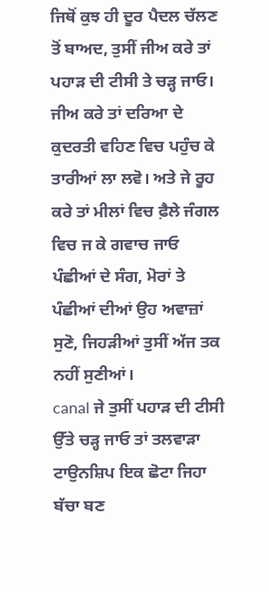ਜਿਥੋਂ ਕੁਝ ਹੀ ਦੂਰ ਪੈਦਲ ਚੱਲਣ ਤੋਂ ਬਾਅਦ, ਤੁਸੀਂ ਜੀਅ ਕਰੇ ਤਾਂ ਪਹਾੜ ਦੀ ਟੀਸੀ ਤੇ ਚੜ੍ਹ ਜਾਓ। ਜੀਅ ਕਰੇ ਤਾਂ ਦਰਿਆ ਦੇ ਕੁਦਰਤੀ ਵਹਿਣ ਵਿਚ ਪਹੁੰਚ ਕੇ ਤਾਰੀਆਂ ਲਾ ਲਵੋ। ਅਤੇ ਜੇ ਰੂਹ ਕਰੇ ਤਾਂ ਮੀਲਾਂ ਵਿਚ ਫ਼ੈਲੇ ਜੰਗਲ ਵਿਚ ਜ ਕੇ ਗਵਾਚ ਜਾਓ ਪੰਛੀਆਂ ਦੇ ਸੰਗ, ਮੋਰਾਂ ਤੇ ਪੰਛੀਆਂ ਦੀਆਂ ਉਹ ਅਵਾਜ਼ਾਂ ਸੁਣੋ, ਜਿਹੜੀਆਂ ਤੁਸੀਂ ਅੱਜ ਤਕ ਨਹੀਂ ਸੁਣੀਆਂ।
canal ਜੇ ਤੁਸੀਂ ਪਹਾੜ ਦੀ ਟੀਸੀ ਉੱਤੇ ਚੜ੍ਹ ਜਾਓ ਤਾਂ ਤਲਵਾੜਾ ਟਾਉਨਸ਼ਿਪ ਇਕ ਛੋਟਾ ਜਿਹਾ ਬੱਚਾ ਬਣ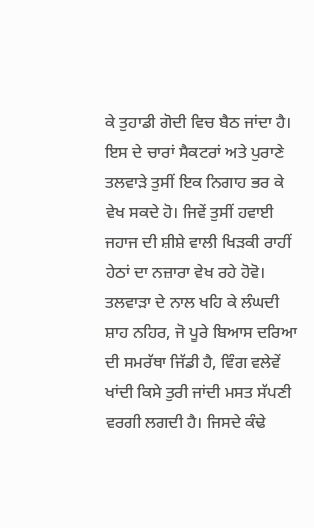ਕੇ ਤੁਹਾਡੀ ਗੋਦੀ ਵਿਚ ਬੈਠ ਜਾਂਦਾ ਹੈ। ਇਸ ਦੇ ਚਾਰਾਂ ਸੈਕਟਰਾਂ ਅਤੇ ਪੁਰਾਣੇ ਤਲਵਾੜੇ ਤੁਸੀਂ ਇਕ ਨਿਗਾਹ ਭਰ ਕੇ ਵੇਖ ਸਕਦੇ ਹੋ। ਜਿਵੇਂ ਤੁਸੀਂ ਹਵਾਈ ਜਹਾਜ ਦੀ ਸ਼ੀਸ਼ੇ ਵਾਲੀ ਖਿੜਕੀ ਰਾਹੀਂ ਹੇਠਾਂ ਦਾ ਨਜ਼ਾਰਾ ਵੇਖ ਰਹੇ ਹੋਵੋ। ਤਲਵਾੜਾ ਦੇ ਨਾਲ ਖਹਿ ਕੇ ਲੰਘਦੀ ਸ਼ਾਹ ਨਹਿਰ, ਜੋ ਪੂਰੇ ਬਿਆਸ ਦਰਿਆ ਦੀ ਸਮਰੱਥਾ ਜਿੱਡੀ ਹੈ, ਵਿੰਗ ਵਲੇਵੇਂ ਖਾਂਦੀ ਕਿਸੇ ਤੁਰੀ ਜਾਂਦੀ ਮਸਤ ਸੱਪਣੀ ਵਰਗੀ ਲਗਦੀ ਹੈ। ਜਿਸਦੇ ਕੰਢੇ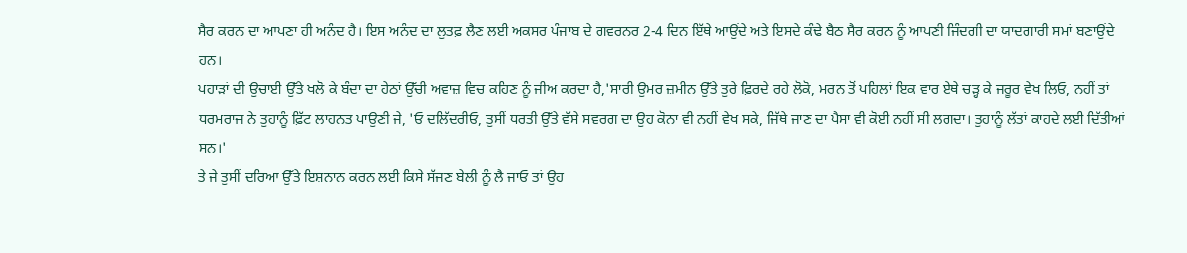ਸੈਰ ਕਰਨ ਦਾ ਆਪਣਾ ਹੀ ਅਨੰਦ ਹੈ। ਇਸ ਅਨੰਦ ਦਾ ਲੁਤਫ਼ ਲੈਣ ਲਈ ਅਕਸਰ ਪੰਜਾਬ ਦੇ ਗਵਰਨਰ 2-4 ਦਿਨ ਇੱਥੇ ਆਉਂਦੇ ਅਤੇ ਇਸਦੇ ਕੰਢੇ ਬੈਠ ਸੈਰ ਕਰਨ ਨੂੰ ਆਪਣੀ ਜਿੰਦਗੀ ਦਾ ਯਾਦਗਾਰੀ ਸਮਾਂ ਬਣਾਉਂਦੇ ਹਨ।
ਪਹਾੜਾਂ ਦੀ ਉਚਾਈ ਉੱਤੇ ਖਲੋ ਕੇ ਬੰਦਾ ਦਾ ਹੇਠਾਂ ਉੱਚੀ ਅਵਾਜ਼ ਵਿਚ ਕਹਿਣ ਨੂੰ ਜੀਅ ਕਰਦਾ ਹੈ,'ਸਾਰੀ ਉਮਰ ਜ਼ਮੀਨ ਉੱਤੇ ਤੁਰੇ ਫ਼ਿਰਦੇ ਰਹੇ ਲੋਕੋ, ਮਰਨ ਤੋਂ ਪਹਿਲਾਂ ਇਕ ਵਾਰ ਏਥੇ ਚੜ੍ਹ ਕੇ ਜਰੂਰ ਵੇਖ ਲਿਓ, ਨਹੀਂ ਤਾਂ ਧਰਮਰਾਜ ਨੇ ਤੁਹਾਨੂੰ ਫ਼ਿੱਟ ਲਾਹਨਤ ਪਾਉਣੀ ਜੇ, 'ਓ ਦਲਿੱਦਰੀਓ, ਤੁਸੀਂ ਧਰਤੀ ਉੱਤੇ ਵੱਸੇ ਸਵਰਗ ਦਾ ਉਹ ਕੋਨਾ ਵੀ ਨਹੀਂ ਵੇਖ ਸਕੇ, ਜਿੱਥੇ ਜਾਣ ਦਾ ਪੈਸਾ ਵੀ ਕੋਈ ਨਹੀਂ ਸੀ ਲਗਦਾ। ਤੁਹਾਨੂੰ ਲੱਤਾਂ ਕਾਹਦੇ ਲਈ ਦਿੱਤੀਆਂ ਸਨ।'
ਤੇ ਜੇ ਤੁਸੀਂ ਦਰਿਆ ਉੱਤੇ ਇਸ਼ਨਾਨ ਕਰਨ ਲਈ ਕਿਸੇ ਸੱਜਣ ਬੇਲੀ ਨੂੰ ਲੈ ਜਾਓ ਤਾਂ ਉਹ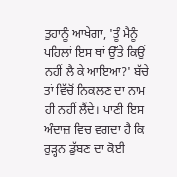ਤੁਹਾਨੂੰ ਆਖੇਗਾ, 'ਤੂੰ ਮੈਨੂੰ ਪਹਿਲਾਂ ਇਸ ਥਾਂ ਉੱਤੇ ਕਿਉਂ ਨਹੀਂ ਲੈ ਕੇ ਆਇਆ?' ਬੱਚੇ ਤਾਂ ਵਿੱਚੋਂ ਨਿਕਲਣ ਦਾ ਨਾਮ ਹੀ ਨਹੀਂ ਲੈਂਦੇ। ਪਾਣੀ ਇਸ ਅੰਦਾਜ਼ ਵਿਚ ਵਗਦਾ ਹੈ ਕਿ ਰੁੜ੍ਹਨ ਡੁੱਬਣ ਦਾ ਕੋਈ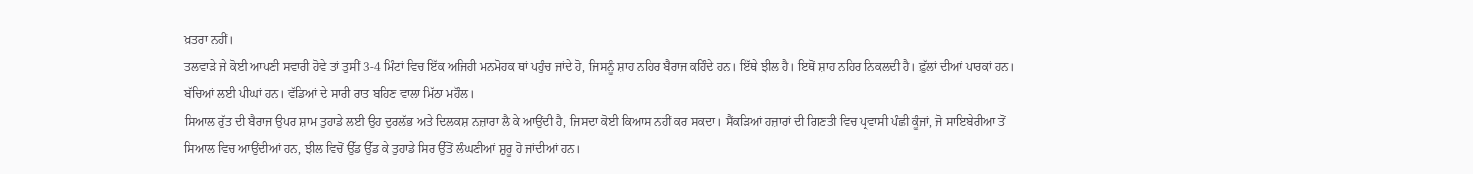ਖ਼ਤਰਾ ਨਹੀਂ।
ਤਲਵਾੜੇ ਜੇ ਕੋਈ ਆਪਣੀ ਸਵਾਰੀ ਹੋਵੇ ਤਾਂ ਤੁਸੀਂ 3-4 ਮਿੰਟਾਂ ਵਿਚ ਇੱਕ ਅਜਿਹੀ ਮਨਮੋਹਕ ਥਾਂ ਪਹੁੰਚ ਜਾਂਦੇ ਹੋ, ਜਿਸਨੂੰ ਸ਼ਾਹ ਨਹਿਰ ਬੈਰਾਜ ਕਹਿੰਦੇ ਹਨ। ਇੱਥੇ ਝੀਲ ਹੈ। ਇਥੋਂ ਸ਼ਾਹ ਨਹਿਰ ਨਿਕਲਦੀ ਹੈ। ਫ਼ੁੱਲਾਂ ਦੀਆਂ ਪਾਰਕਾਂ ਹਨ। ਬੱਚਿਆਂ ਲਈ ਪੀਘਾਂ ਹਨ। ਵੱਡਿਆਂ ਦੇ ਸਾਰੀ ਰਾਤ ਬਹਿਣ ਵਾਲਾ ਮਿੱਠਾ ਮਹੌਲ।
ਸਿਆਲ ਰੁੱਤ ਦੀ ਬੈਰਾਜ ਉਪਰ ਸ਼ਾਮ ਤੁਹਾਡੇ ਲਈ ਉਹ ਦੁਰਲੱਭ ਅਤੇ ਦਿਲਕਸ਼ ਨਜ਼ਾਰਾ ਲੈ ਕੇ ਆਉਂਦੀ ਹੈ, ਜਿਸਦਾ ਕੋਈ ਕਿਆਸ ਨਹੀਂ ਕਰ ਸਕਦਾ। ਸੈਂਕੜਿਆਂ ਹਜ਼ਾਰਾਂ ਦੀ ਗਿਣਤੀ ਵਿਚ ਪ੍ਰਵਾਸੀ ਪੰਛੀ ਕੂੰਜਾਂ, ਜੋ ਸਾਇਬੇਰੀਆ ਤੋਂ ਸਿਆਲ ਵਿਚ ਆਉਂਦੀਆਂ ਹਨ, ਝੀਲ ਵਿਚੋਂ ਉੱਡ ਉੱਡ ਕੇ ਤੁਹਾਡੇ ਸਿਰ ਉੱਤੋਂ ਲੰਘਣੀਆਂ ਸ਼ੁਰੂ ਹੋ ਜਾਂਦੀਆਂ ਹਨ।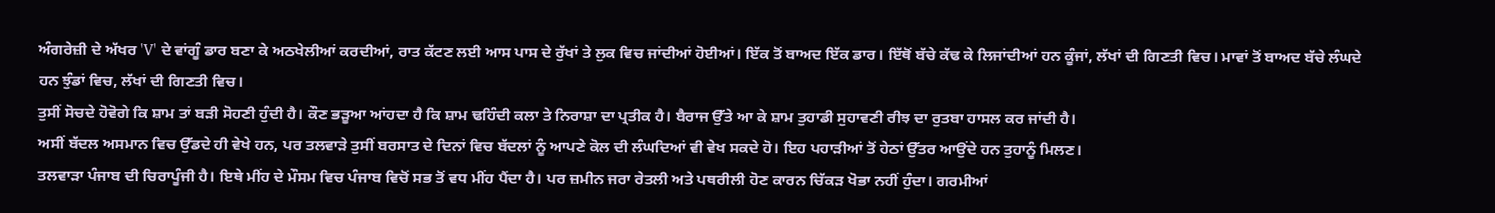ਅੰਗਰੇਜ਼ੀ ਦੇ ਅੱਖਰ 'V' ਦੇ ਵਾਂਗੂੰ ਡਾਰ ਬਣਾ ਕੇ ਅਠਖੇਲੀਆਂ ਕਰਦੀਆਂ, ਰਾਤ ਕੱਟਣ ਲਈ ਆਸ ਪਾਸ ਦੇ ਰੁੱਖਾਂ ਤੇ ਲੁਕ ਵਿਚ ਜਾਂਦੀਆਂ ਹੋਈਆਂ। ਇੱਕ ਤੋਂ ਬਾਅਦ ਇੱਕ ਡਾਰ। ਇੱਥੋਂ ਬੱਚੇ ਕੱਢ ਕੇ ਲਿਜਾਂਦੀਆਂ ਹਨ ਕੂੰਜਾਂ, ਲੱਖਾਂ ਦੀ ਗਿਣਤੀ ਵਿਚ। ਮਾਵਾਂ ਤੋਂ ਬਾਅਦ ਬੱਚੇ ਲੰਘਦੇ ਹਨ ਝੁੰਡਾਂ ਵਿਚ, ਲੱਖਾਂ ਦੀ ਗਿਣਤੀ ਵਿਚ।
ਤੁਸੀਂ ਸੋਚਦੇ ਹੋਵੋਗੇ ਕਿ ਸ਼ਾਮ ਤਾਂ ਬੜੀ ਸੋਹਣੀ ਹੁੰਦੀ ਹੈ। ਕੌਣ ਭੜੂਆ ਆਂਹਦਾ ਹੈ ਕਿ ਸ਼ਾਮ ਢਹਿੰਦੀ ਕਲਾ ਤੇ ਨਿਰਾਸ਼ਾ ਦਾ ਪ੍ਰਤੀਕ ਹੈ। ਬੈਰਾਜ ਉੱਤੇ ਆ ਕੇ ਸ਼ਾਮ ਤੁਹਾਡੀ ਸੁਹਾਵਣੀ ਰੀਝ ਦਾ ਰੁਤਬਾ ਹਾਸਲ ਕਰ ਜਾਂਦੀ ਹੈ।
ਅਸੀਂ ਬੱਦਲ ਅਸਮਾਨ ਵਿਚ ਉੱਡਦੇ ਹੀ ਵੇਖੇ ਹਨ, ਪਰ ਤਲਵਾੜੇ ਤੁਸੀਂ ਬਰਸਾਤ ਦੇ ਦਿਨਾਂ ਵਿਚ ਬੱਦਲਾਂ ਨੂੰ ਆਪਣੇ ਕੋਲ ਦੀ ਲੰਘਦਿਆਂ ਵੀ ਵੇਖ ਸਕਦੇ ਹੋ। ਇਹ ਪਹਾੜੀਆਂ ਤੋਂ ਹੇਠਾਂ ਉੱਤਰ ਆਉਂਦੇ ਹਨ ਤੁਹਾਨੂੰ ਮਿਲਣ।
ਤਲਵਾੜਾ ਪੰਜਾਬ ਦੀ ਚਿਰਾਪੂੰਜੀ ਹੈ। ਇਥੇ ਮੀਂਹ ਦੇ ਮੌਸਮ ਵਿਚ ਪੰਜਾਬ ਵਿਚੋਂ ਸਭ ਤੋਂ ਵਧ ਮੀਂਹ ਪੈਂਦਾ ਹੈ। ਪਰ ਜ਼ਮੀਨ ਜਰਾ ਰੇਤਲੀ ਅਤੇ ਪਥਰੀਲੀ ਹੋਣ ਕਾਰਨ ਚਿੱਕੜ ਖੋਭਾ ਨਹੀਂ ਹੁੰਦਾ। ਗਰਮੀਆਂ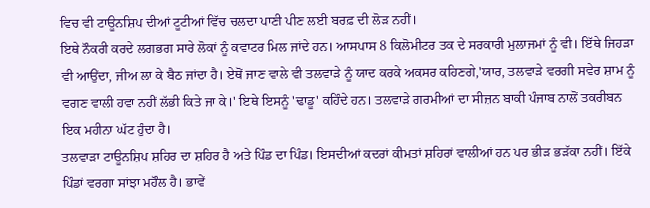ਵਿਚ ਵੀ ਟਾਊਨਸ਼ਿਪ ਦੀਆਂ ਟੂਟੀਆਂ ਵਿੱਚ ਚਲਦਾ ਪਾਣੀ ਪੀਣ ਲਈ ਬਰਫ਼ ਦੀ ਲੋੜ ਨਹੀਂ।
ਇਥੇ ਨੌਕਰੀ ਕਰਦੇ ਲਗਭਗ ਸਾਰੇ ਲੋਕਾਂ ਨੂੰ ਕਵਾਟਰ ਮਿਲ ਜਾਂਦੇ ਹਨ। ਆਸਪਾਸ 8 ਕਿਲੋਮੀਟਰ ਤਕ ਦੇ ਸਰਕਾਰੀ ਮੁਲਾਜਮਾਂ ਨੂੰ ਵੀ। ਇੱਥੇ ਜਿਹੜਾ ਵੀ ਆਉਂਦਾ, ਜੀਅ ਲਾ ਕੇ ਬੈਠ ਜਾਂਦਾ ਹੈ। ਏਥੋਂ ਜਾਣ ਵਾਲੇ ਵੀ ਤਲਵਾੜੇ ਨੂੰ ਯਾਦ ਕਰਕੇ ਅਕਸਰ ਕਹਿਣਗੇ,'ਯਾਰ, ਤਲਵਾੜੇ ਵਰਗੀ ਸਵੇਰ ਸ਼ਾਮ ਨੂੰ ਵਗਣ ਵਾਲੀ ਹਵਾ ਨਹੀਂ ਲੱਭੀ ਕਿਤੇ ਜਾ ਕੇ।' ਇਥੇ ਇਸਨੂੰ 'ਢਾਡੂ' ਕਹਿੰਦੇ ਹਨ। ਤਲਵਾੜੇ ਗਰਮੀਆਂ ਦਾ ਸੀਜ਼ਨ ਬਾਕੀ ਪੰਜਾਬ ਨਾਲੋਂ ਤਕਰੀਬਨ ਇਕ ਮਹੀਨਾ ਘੱਟ ਹੁੰਦਾ ਹੈ।
ਤਲਵਾੜਾ ਟਾਊਨਸ਼ਿਪ ਸ਼ਹਿਰ ਦਾ ਸ਼ਹਿਰ ਹੈ ਅਤੇ ਪਿੰਡ ਦਾ ਪਿੰਡ। ਇਸਦੀਆਂ ਕਦਰਾਂ ਕੀਮਤਾਂ ਸ਼ਹਿਰਾਂ ਵਾਲੀਆਂ ਹਨ ਪਰ ਭੀੜ ਭੜੱਕਾ ਨਹੀਂ। ਇੱਕੇ ਪਿੰਡਾਂ ਵਰਗਾ ਸਾਂਝਾ ਮਹੌਲ ਹੈ। ਭਾਵੇਂ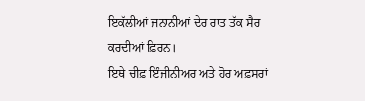ਇਕੱਲੀਆਂ ਜਨਾਨੀਆਂ ਦੇਰ ਰਾਤ ਤੱਕ ਸੈਰ ਕਰਦੀਆਂ ਫ਼ਿਰਨ।
ਇਥੇ ਚੀਫ਼ ਇੰਜੀਨੀਅਰ ਅਤੇ ਹੋਰ ਅਫ਼ਸਰਾਂ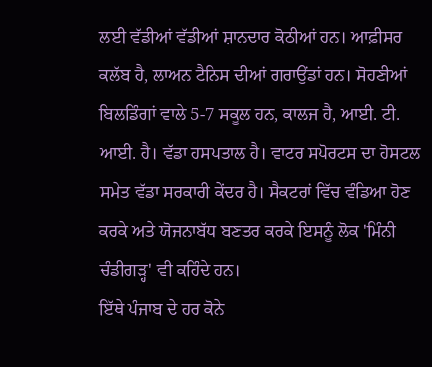ਲਈ ਵੱਡੀਆਂ ਵੱਡੀਆਂ ਸ਼ਾਨਦਾਰ ਕੋਠੀਆਂ ਹਨ। ਆਫ਼ੀਸਰ ਕਲੱਬ ਹੈ, ਲਾਅਨ ਟੈਨਿਸ ਦੀਆਂ ਗਰਾਉਂਡਾਂ ਹਨ। ਸੋਹਣੀਆਂ ਬਿਲਡਿੰਗਾਂ ਵਾਲੇ 5-7 ਸਕੂਲ ਹਨ, ਕਾਲਜ ਹੈ, ਆਈ. ਟੀ. ਆਈ. ਹੈ। ਵੱਡਾ ਹਸਪਤਾਲ ਹੈ। ਵਾਟਰ ਸਪੋਰਟਸ ਦਾ ਹੋਸਟਲ ਸਮੇਤ ਵੱਡਾ ਸਰਕਾਰੀ ਕੇਂਦਰ ਹੈ। ਸੈਕਟਰਾਂ ਵਿੱਚ ਵੰਡਿਆ ਹੋਣ ਕਰਕੇ ਅਤੇ ਯੋਜਨਾਬੱਧ ਬਣਤਰ ਕਰਕੇ ਇਸਨੂੰ ਲੋਕ 'ਮਿੰਨੀ ਚੰਡੀਗੜ੍ਹ' ਵੀ ਕਹਿੰਦੇ ਹਨ।
ਇੱਥੇ ਪੰਜਾਬ ਦੇ ਹਰ ਕੋਨੇ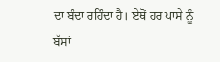ਦਾ ਬੰਦਾ ਰਹਿੰਦਾ ਹੈ। ਏਥੋਂ ਹਰ ਪਾਸੇ ਨੂੰ ਬੱਸਾਂ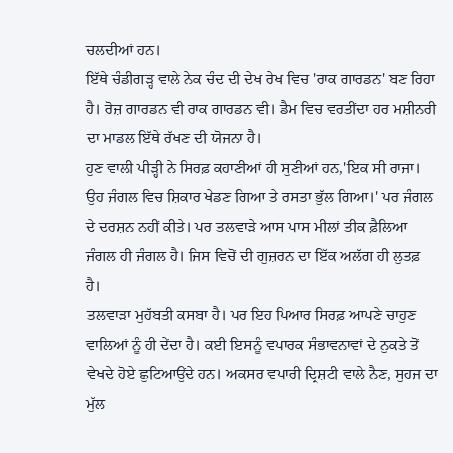ਚਲਦੀਆਂ ਹਨ।
ਇੱਥੇ ਚੰਡੀਗੜ੍ਹ ਵਾਲੇ ਨੇਕ ਚੰਦ ਦੀ ਦੇਖ ਰੇਖ ਵਿਚ 'ਰਾਕ ਗਾਰਡਨ' ਬਣ ਰਿਹਾ ਹੈ। ਰੋਜ਼ ਗਾਰਡਨ ਵੀ ਰਾਕ ਗਾਰਡਨ ਵੀ। ਡੈਮ ਵਿਚ ਵਰਤੀਂਦਾ ਹਰ ਮਸ਼ੀਨਰੀ ਦਾ ਮਾਡਲ ਇੱਥੇ ਰੱਖਣ ਦੀ ਯੋਜਨਾ ਹੈ।
ਹੁਣ ਵਾਲੀ ਪੀੜ੍ਹੀ ਨੇ ਸਿਰਫ਼ ਕਹਾਣੀਆਂ ਹੀ ਸੁਣੀਆਂ ਹਨ,'ਇਕ ਸੀ ਰਾਜਾ। ਉਹ ਜੰਗਲ ਵਿਚ ਸ਼ਿਕਾਰ ਖੇਡਣ ਗਿਆ ਤੇ ਰਸਤਾ ਭੁੱਲ ਗਿਆ।' ਪਰ ਜੰਗਲ ਦੇ ਦਰਸ਼ਨ ਨਹੀਂ ਕੀਤੇ। ਪਰ ਤਲਵਾੜੇ ਆਸ ਪਾਸ ਮੀਲਾਂ ਤੀਕ ਫ਼ੈਲਿਆ ਜੰਗਲ ਹੀ ਜੰਗਲ ਹੈ। ਜਿਸ ਵਿਚੋਂ ਦੀ ਗੁਜ਼ਰਨ ਦਾ ਇੱਕ ਅਲੱਗ ਹੀ ਲੁਤਫ਼ ਹੈ।
ਤਲਵਾੜਾ ਮੁਹੱਬਤੀ ਕਸਬਾ ਹੈ। ਪਰ ਇਹ ਪਿਆਰ ਸਿਰਫ਼ ਆਪਣੇ ਚਾਹੁਣ ਵਾਲਿਆਂ ਨੂੰ ਹੀ ਦੇਂਦਾ ਹੈ। ਕਈ ਇਸਨੂੰ ਵਪਾਰਕ ਸੰਭਾਵਨਾਵਾਂ ਦੇ ਨੁਕਤੇ ਤੋਂ ਵੇਖਦੇ ਹੋਏ ਛੁਟਿਆਉਂਦੇ ਹਨ। ਅਕਸਰ ਵਪਾਰੀ ਦ੍ਰਿਸ਼ਟੀ ਵਾਲੇ ਨੈਣ, ਸੁਹਜ ਦਾ ਮੁੱਲ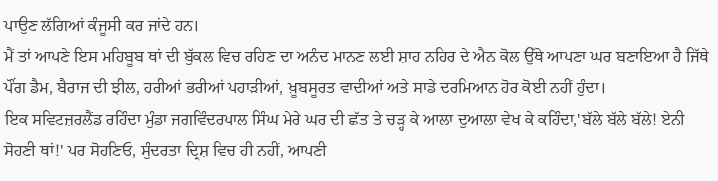ਪਾਉਣ ਲੱਗਿਆਂ ਕੰਜੂਸੀ ਕਰ ਜਾਂਦੇ ਹਨ।
ਮੈਂ ਤਾਂ ਆਪਣੇ ਇਸ ਮਹਿਬੂਬ ਥਾਂ ਦੀ ਬੁੱਕਲ ਵਿਚ ਰਹਿਣ ਦਾ ਅਨੰਦ ਮਾਨਣ ਲਈ ਸ਼ਾਹ ਨਹਿਰ ਦੇ ਐਨ ਕੋਲ ਉੱਥੇ ਆਪਣਾ ਘਰ ਬਣਾਇਆ ਹੈ ਜਿੱਥੇ ਪੌਂਗ ਡੈਮ, ਬੈਰਾਜ ਦੀ ਝੀਲ, ਹਰੀਆਂ ਭਰੀਆਂ ਪਹਾੜੀਆਂ, ਖ਼ੂਬਸੂਰਤ ਵਾਦੀਆਂ ਅਤੇ ਸਾਡੇ ਦਰਮਿਆਨ ਹੋਰ ਕੋਈ ਨਹੀਂ ਹੁੰਦਾ।
ਇਕ ਸਵਿਟਜ਼ਰਲੈਂਡ ਰਹਿੰਦਾ ਮੁੰਡਾ ਜਗਵਿੰਦਰਪਾਲ ਸਿੰਘ ਮੇਰੇ ਘਰ ਦੀ ਛੱਤ ਤੇ ਚੜ੍ਹ ਕੇ ਆਲਾ ਦੁਆਲਾ ਵੇਖ ਕੇ ਕਹਿੰਦਾ,'ਬੱਲੇ ਬੱਲੇ ਬੱਲੇ! ਏਨੀ ਸੋਹਣੀ ਥਾਂ!' ਪਰ ਸੋਹਣਿਓ, ਸੁੰਦਰਤਾ ਦ੍ਰਿਸ਼ ਵਿਚ ਹੀ ਨਹੀਂ, ਆਪਣੀ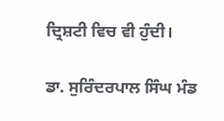ਦ੍ਰਿਸ਼ਟੀ ਵਿਚ ਵੀ ਹੁੰਦੀ।

ਡਾ. ਸੁਰਿੰਦਰਪਾਲ ਸਿੰਘ ਮੰਡ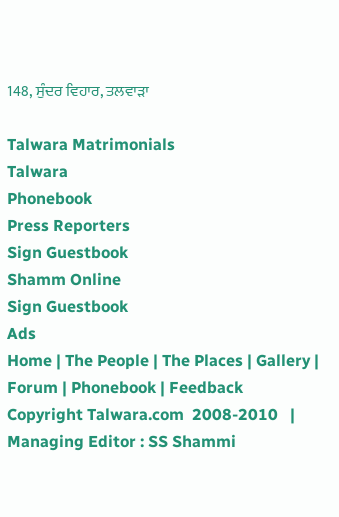148, ਸੁੰਦਰ ਵਿਹਾਰ, ਤਲਵਾੜਾ

Talwara Matrimonials
Talwara
Phonebook
Press Reporters
Sign Guestbook
Shamm Online
Sign Guestbook
Ads
Home | The People | The Places | Gallery | Forum | Phonebook | Feedback
Copyright Talwara.com  2008-2010   |    Managing Editor : SS Shammi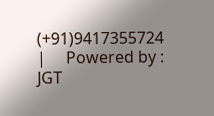(+91)9417355724    |     Powered by : JGT